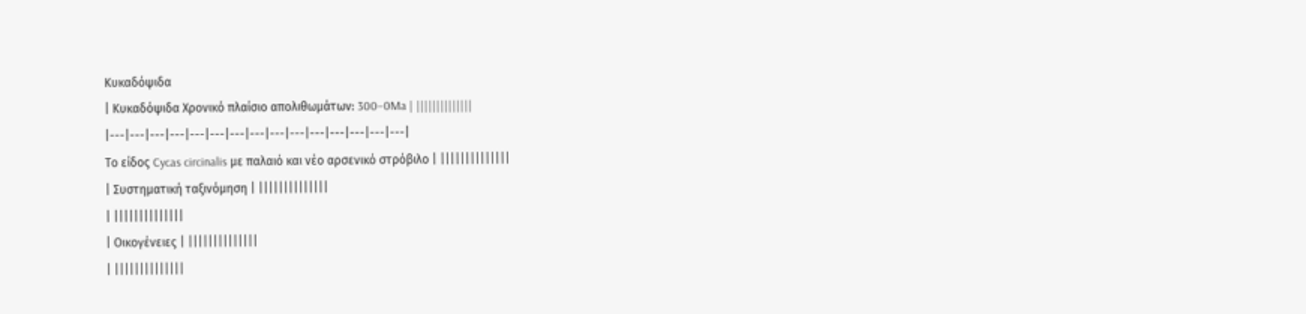Κυκαδόψιδα
| Κυκαδόψιδα Χρονικό πλαίσιο απολιθωμάτων: 300–0Ma | ||||||||||||||
|---|---|---|---|---|---|---|---|---|---|---|---|---|---|---|
Το είδος Cycas circinalis με παλαιό και νέο αρσενικό στρόβιλο | ||||||||||||||
| Συστηματική ταξινόμηση | ||||||||||||||
| ||||||||||||||
| Οικογένειες | ||||||||||||||
| ||||||||||||||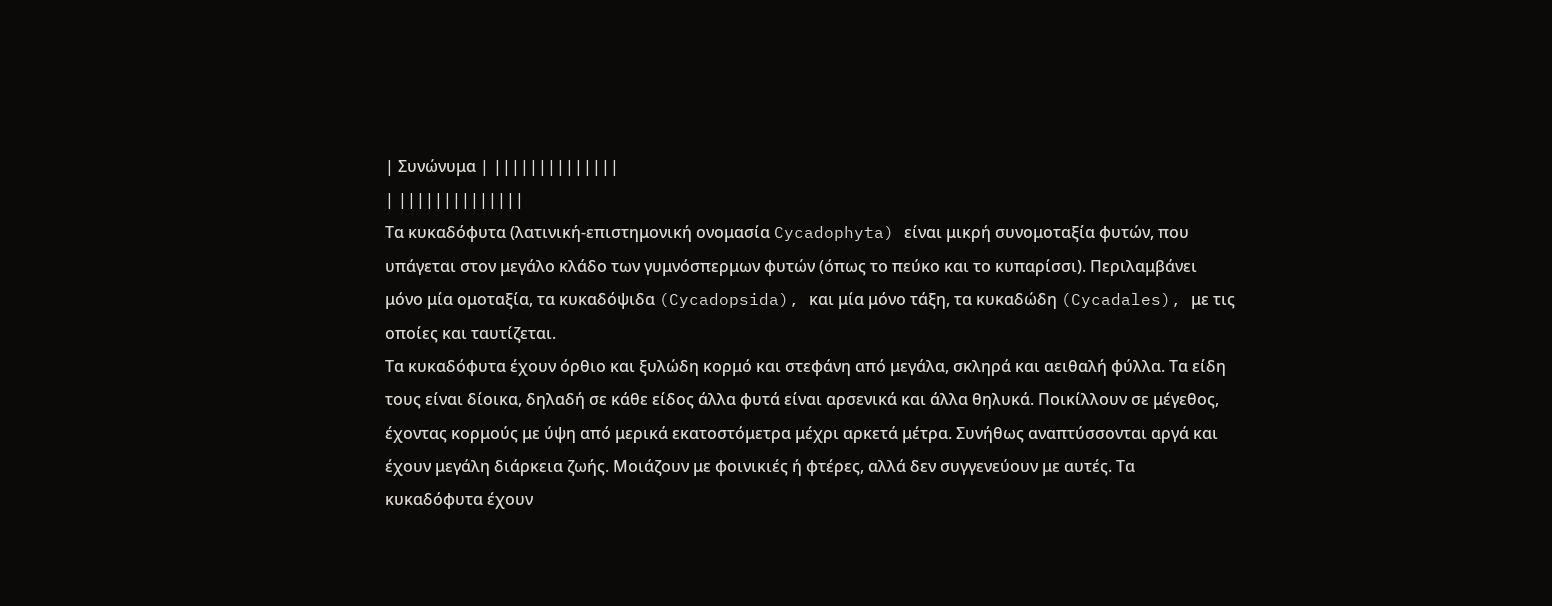| Συνώνυμα | ||||||||||||||
| ||||||||||||||
Τα κυκαδόφυτα (λατινική-επιστημονική ονομασία Cycadophyta) είναι μικρή συνομοταξία φυτών, που υπάγεται στον μεγάλο κλάδο των γυμνόσπερμων φυτών (όπως το πεύκο και το κυπαρίσσι). Περιλαμβάνει μόνο μία ομοταξία, τα κυκαδόψιδα (Cycadopsida), και μία μόνο τάξη, τα κυκαδώδη (Cycadales), με τις οποίες και ταυτίζεται.
Τα κυκαδόφυτα έχουν όρθιο και ξυλώδη κορμό και στεφάνη από μεγάλα, σκληρά και αειθαλή φύλλα. Τα είδη τους είναι δίοικα, δηλαδή σε κάθε είδος άλλα φυτά είναι αρσενικά και άλλα θηλυκά. Ποικίλλουν σε μέγεθος, έχοντας κορμούς με ύψη από μερικά εκατοστόμετρα μέχρι αρκετά μέτρα. Συνήθως αναπτύσσονται αργά και έχουν μεγάλη διάρκεια ζωής. Μοιάζουν με φοινικιές ή φτέρες, αλλά δεν συγγενεύουν με αυτές. Τα κυκαδόφυτα έχουν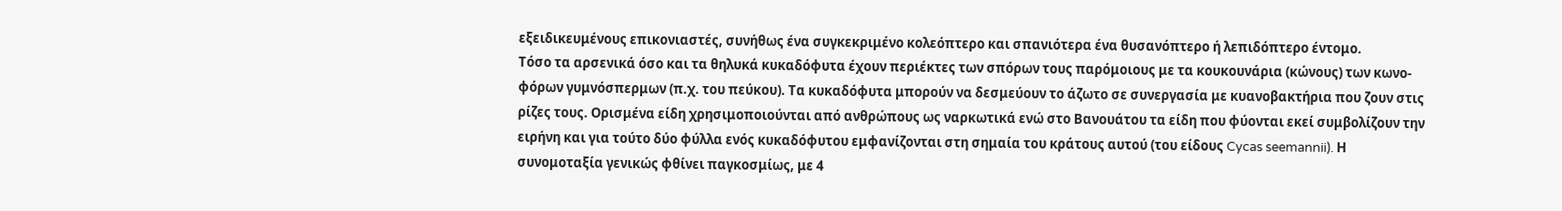εξειδικευμένους επικονιαστές, συνήθως ένα συγκεκριμένο κολεόπτερο και σπανιότερα ένα θυσανόπτερο ή λεπιδόπτερο έντομο.
Τόσο τα αρσενικά όσο και τα θηλυκά κυκαδόφυτα έχουν περιέκτες των σπόρων τους παρόμοιους με τα κουκουνάρια (κώνους) των κωνο-φόρων γυμνόσπερμων (π.χ. του πεύκου). Τα κυκαδόφυτα μπορούν να δεσμεύουν το άζωτο σε συνεργασία με κυανοβακτήρια που ζουν στις ρίζες τους. Ορισμένα είδη χρησιμοποιούνται από ανθρώπους ως ναρκωτικά ενώ στο Βανουάτου τα είδη που φύονται εκεί συμβολίζουν την ειρήνη και για τούτο δύο φύλλα ενός κυκαδόφυτου εμφανίζονται στη σημαία του κράτους αυτού (του είδους Cycas seemannii). Η συνομοταξία γενικώς φθίνει παγκοσμίως, με 4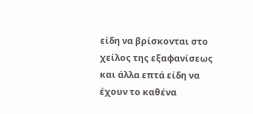είδη να βρίσκονται στο χείλος της εξαφανίσεως και άλλα επτά είδη να έχουν το καθένα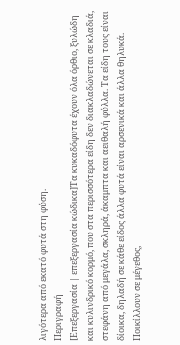λιγότερα από εκατό φυτά στη φύση.
Περιγραφή
[Επεξεργασία | επεξεργασία κώδικα]Τα κυκαδόφυτα έχουν όλα όρθιο, ξυλώδη και κυλινδρικό κορμό, που στα περισσότερα είδη δεν διακλαδώνεται σε κλαδιά, στεφάνη από μεγάλα, σκληρά, άκαμπτα και αειθαλή φύλλα. Τα είδη τους είναι δίοικα, δηλαδή σε κάθε είδος άλλα φυτά είναι αρσενικά και άλλα θηλυκά. Ποικίλλουν σε μέγεθος,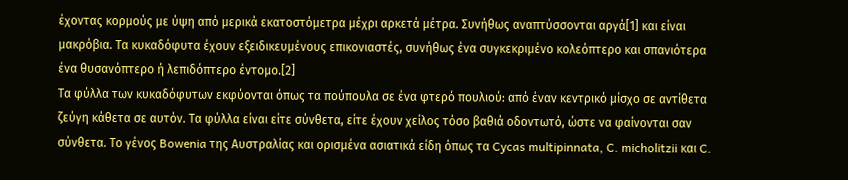έχοντας κορμούς με ύψη από μερικά εκατοστόμετρα μέχρι αρκετά μέτρα. Συνήθως αναπτύσσονται αργά[1] και είναι μακρόβια. Τα κυκαδόφυτα έχουν εξειδικευμένους επικονιαστές, συνήθως ένα συγκεκριμένο κολεόπτερο και σπανιότερα ένα θυσανόπτερο ή λεπιδόπτερο έντομο.[2]
Τα φύλλα των κυκαδόφυτων εκφύονται όπως τα πούπουλα σε ένα φτερό πουλιού: από έναν κεντρικό μίσχο σε αντίθετα ζεύγη κάθετα σε αυτόν. Τα φύλλα είναι είτε σύνθετα, είτε έχουν χείλος τόσο βαθιά οδοντωτό, ώστε να φαίνονται σαν σύνθετα. Το γένος Bowenia της Αυστραλίας και ορισμένα ασιατικά είδη όπως τα Cycas multipinnata, C. micholitzii και C.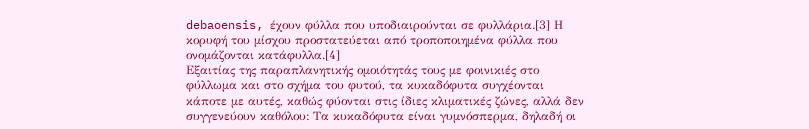debaoensis, έχουν φύλλα που υποδιαιρούνται σε φυλλάρια.[3] Η κορυφή του μίσχου προστατεύεται από τροποποιημένα φύλλα που ονομάζονται κατάφυλλα.[4]
Εξαιτίας της παραπλανητικής ομοιότητάς τους με φοινικιές στο φύλλωμα και στο σχήμα του φυτού, τα κυκαδόφυτα συγχέονται κάποτε με αυτές, καθώς φύονται στις ίδιες κλιματικές ζώνες, αλλά δεν συγγενεύουν καθόλου: Τα κυκαδόφυτα είναι γυμνόσπερμα, δηλαδή οι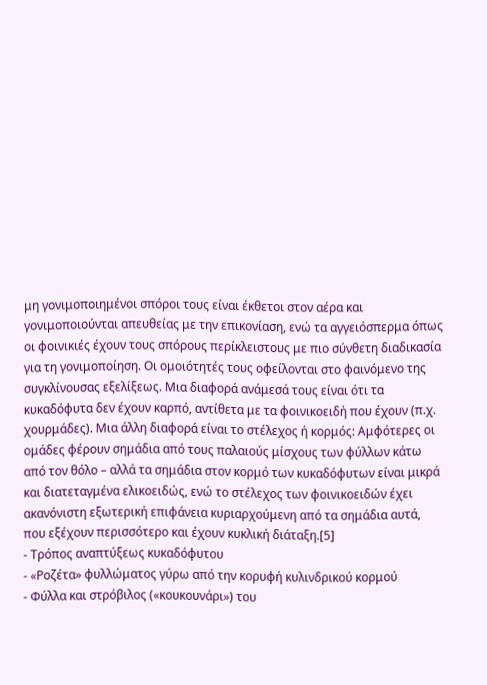μη γονιμοποιημένοι σπόροι τους είναι έκθετοι στον αέρα και γονιμοποιούνται απευθείας με την επικονίαση, ενώ τα αγγειόσπερμα όπως οι φοινικιές έχουν τους σπόρους περίκλειστους με πιο σύνθετη διαδικασία για τη γονιμοποίηση. Οι ομοιότητές τους οφείλονται στο φαινόμενο της συγκλίνουσας εξελίξεως. Μια διαφορά ανάμεσά τους είναι ότι τα κυκαδόφυτα δεν έχουν καρπό, αντίθετα με τα φοινικοειδή που έχουν (π.χ. χουρμάδες). Μια άλλη διαφορά είναι το στέλεχος ή κορμός: Αμφότερες οι ομάδες φέρουν σημάδια από τους παλαιούς μίσχους των φύλλων κάτω από τον θόλο – αλλά τα σημάδια στον κορμό των κυκαδόφυτων είναι μικρά και διατεταγμένα ελικοειδώς, ενώ το στέλεχος των φοινικοειδών έχει ακανόνιστη εξωτερική επιφάνεια κυριαρχούμενη από τα σημάδια αυτά, που εξέχουν περισσότερο και έχουν κυκλική διάταξη.[5]
- Τρόπος αναπτύξεως κυκαδόφυτου
- «Ροζέτα» φυλλώματος γύρω από την κορυφή κυλινδρικού κορμού
- Φύλλα και στρόβιλος («κουκουνάρι») του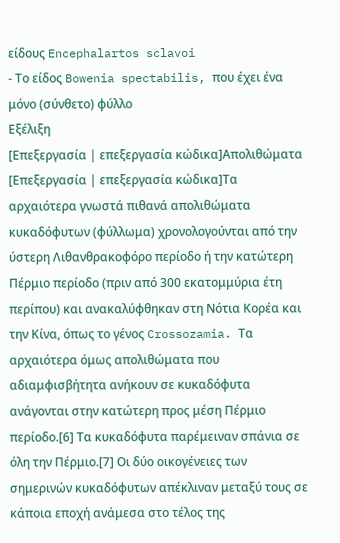είδους Encephalartos sclavoi
- Το είδος Bowenia spectabilis, που έχει ένα μόνο (σύνθετο) φύλλο
Εξέλιξη
[Επεξεργασία | επεξεργασία κώδικα]Απολιθώματα
[Επεξεργασία | επεξεργασία κώδικα]Τα αρχαιότερα γνωστά πιθανά απολιθώματα κυκαδόφυτων (φύλλωμα) χρονολογούνται από την ύστερη Λιθανθρακοφόρο περίοδο ή την κατώτερη Πέρμιο περίοδο (πριν από 300 εκατομμύρια έτη περίπου) και ανακαλύφθηκαν στη Νότια Κορέα και την Κίνα, όπως το γένος Crossozamia. Τα αρχαιότερα όμως απολιθώματα που αδιαμφισβήτητα ανήκουν σε κυκαδόφυτα ανάγονται στην κατώτερη προς μέση Πέρμιο περίοδο.[6] Τα κυκαδόφυτα παρέμειναν σπάνια σε όλη την Πέρμιο.[7] Οι δύο οικογένειες των σημερινών κυκαδόφυτων απέκλιναν μεταξύ τους σε κάποια εποχή ανάμεσα στο τέλος της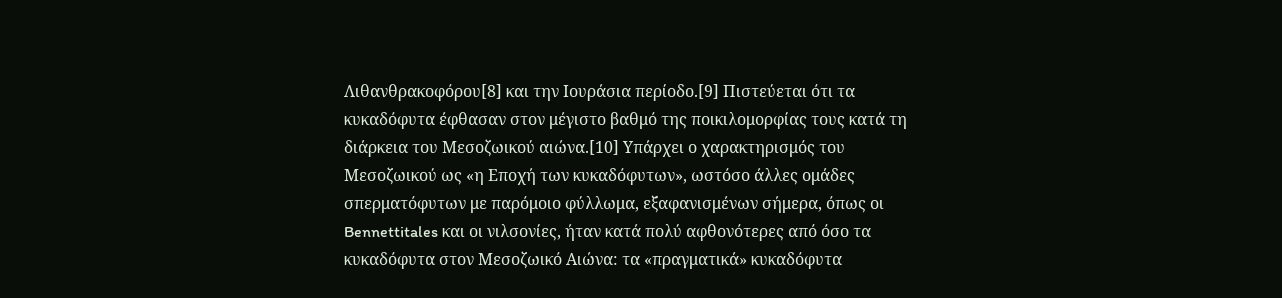Λιθανθρακοφόρου[8] και την Ιουράσια περίοδο.[9] Πιστεύεται ότι τα κυκαδόφυτα έφθασαν στον μέγιστο βαθμό της ποικιλομορφίας τους κατά τη διάρκεια του Μεσοζωικού αιώνα.[10] Υπάρχει ο χαρακτηρισμός του Μεσοζωικού ως «η Εποχή των κυκαδόφυτων», ωστόσο άλλες ομάδες σπερματόφυτων με παρόμοιο φύλλωμα, εξαφανισμένων σήμερα, όπως οι Bennettitales και οι νιλσονίες, ήταν κατά πολύ αφθονότερες από όσο τα κυκαδόφυτα στον Μεσοζωικό Αιώνα: τα «πραγματικά» κυκαδόφυτα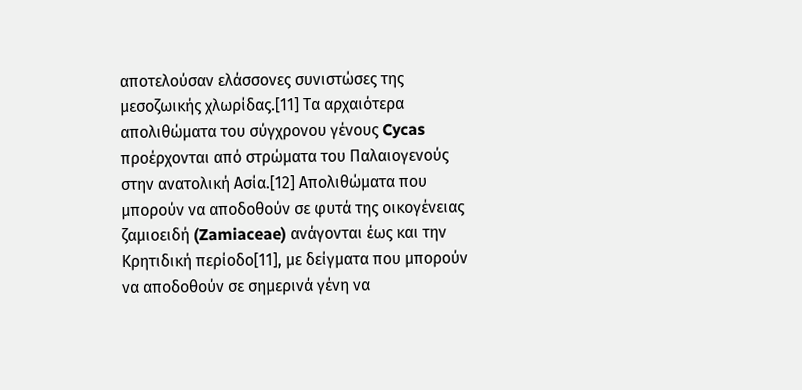αποτελούσαν ελάσσονες συνιστώσες της μεσοζωικής χλωρίδας.[11] Τα αρχαιότερα απολιθώματα του σύγχρονου γένους Cycas προέρχονται από στρώματα του Παλαιογενούς στην ανατολική Ασία.[12] Απολιθώματα που μπορούν να αποδοθούν σε φυτά της οικογένειας ζαμιοειδή (Zamiaceae) ανάγονται έως και την Κρητιδική περίοδο[11], με δείγματα που μπορούν να αποδοθούν σε σημερινά γένη να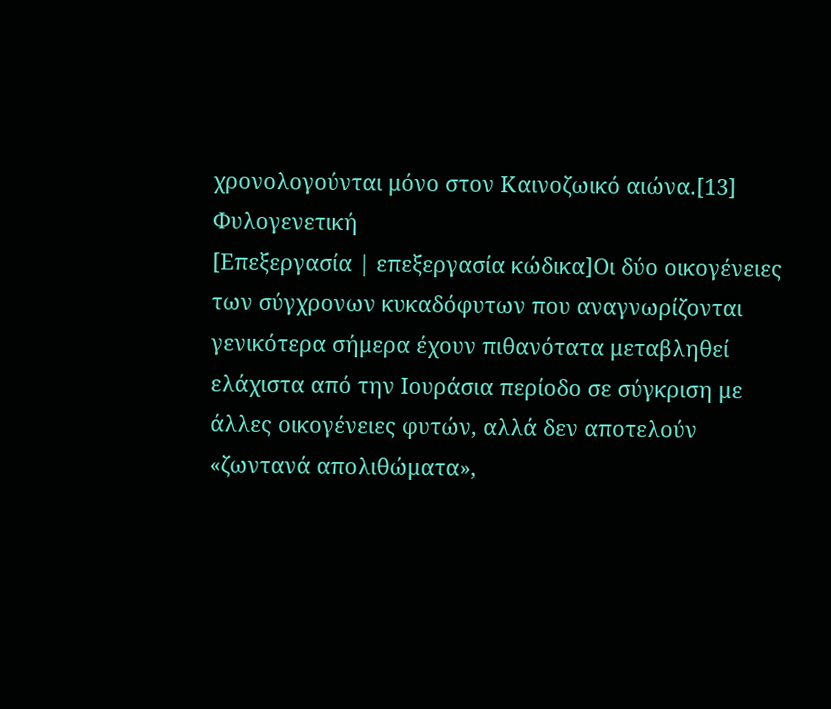χρονολογούνται μόνο στον Καινοζωικό αιώνα.[13]
Φυλογενετική
[Επεξεργασία | επεξεργασία κώδικα]Οι δύο οικογένειες των σύγχρονων κυκαδόφυτων που αναγνωρίζονται γενικότερα σήμερα έχουν πιθανότατα μεταβληθεί ελάχιστα από την Ιουράσια περίοδο σε σύγκριση με άλλες οικογένειες φυτών, αλλά δεν αποτελούν «ζωντανά απολιθώματα»,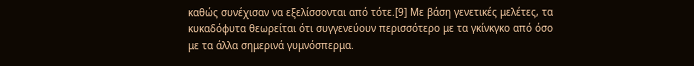καθώς συνέχισαν να εξελίσσονται από τότε.[9] Με βάση γενετικές μελέτες, τα κυκαδόφυτα θεωρείται ότι συγγενεύουν περισσότερο με τα γκίνκγκο από όσο με τα άλλα σημερινά γυμνόσπερμα.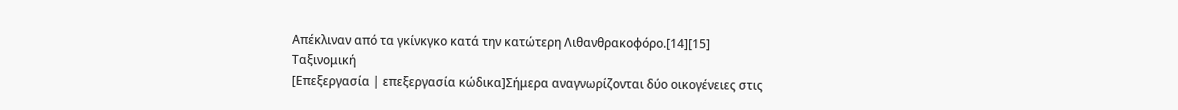Απέκλιναν από τα γκίνκγκο κατά την κατώτερη Λιθανθρακοφόρο.[14][15]
Ταξινομική
[Επεξεργασία | επεξεργασία κώδικα]Σήμερα αναγνωρίζονται δύο οικογένειες στις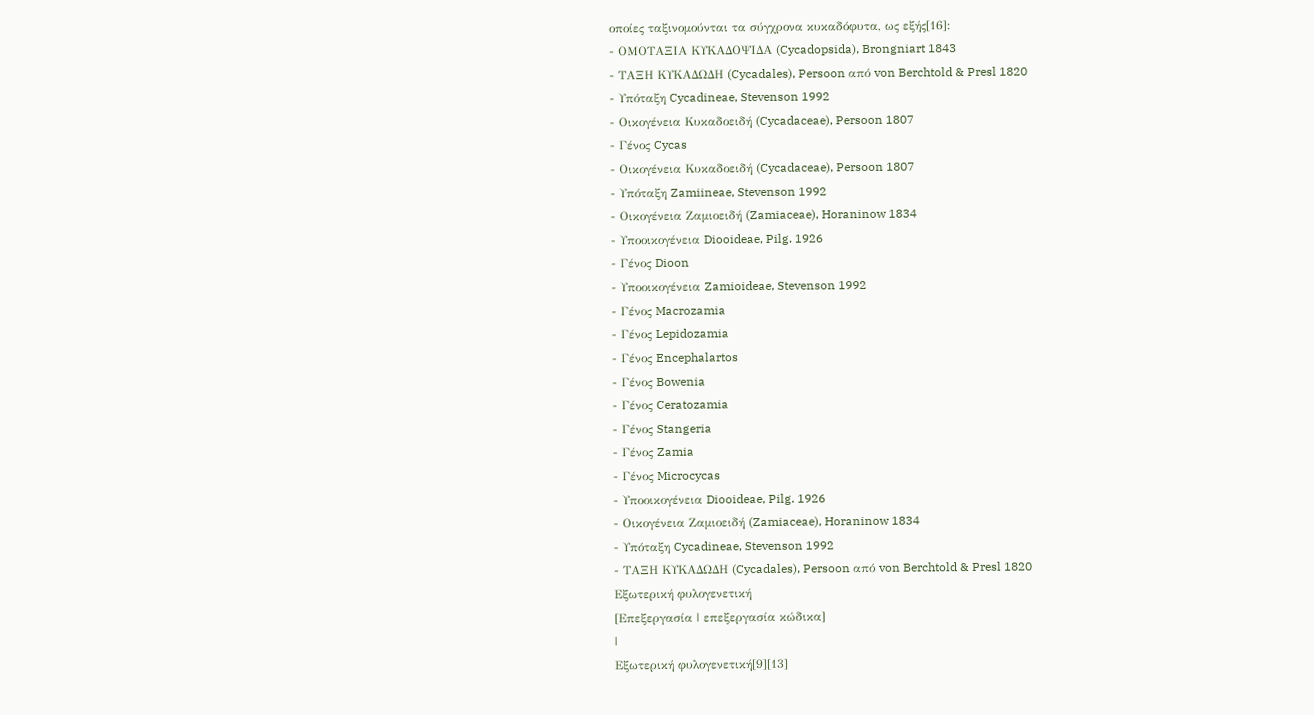οποίες ταξινομούνται τα σύγχρονα κυκαδόφυτα, ως εξής[16]:
- ΟΜΟΤΑΞΙΑ ΚΥΚΑΔΟΨΙΔΑ (Cycadopsida), Brongniart 1843
- ΤΑΞΗ ΚΥΚΑΔΩΔΗ (Cycadales), Persoon από von Berchtold & Presl 1820
- Υπόταξη Cycadineae, Stevenson 1992
- Οικογένεια Κυκαδοειδή (Cycadaceae), Persoon 1807
- Γένος Cycas
- Οικογένεια Κυκαδοειδή (Cycadaceae), Persoon 1807
- Υπόταξη Zamiineae, Stevenson 1992
- Οικογένεια Ζαμιοειδή (Zamiaceae), Horaninow 1834
- Υποοικογένεια Diooideae, Pilg. 1926
- Γένος Dioon
- Υποοικογένεια Zamioideae, Stevenson 1992
- Γένος Macrozamia
- Γένος Lepidozamia
- Γένος Encephalartos
- Γένος Bowenia
- Γένος Ceratozamia
- Γένος Stangeria
- Γένος Zamia
- Γένος Microcycas
- Υποοικογένεια Diooideae, Pilg. 1926
- Οικογένεια Ζαμιοειδή (Zamiaceae), Horaninow 1834
- Υπόταξη Cycadineae, Stevenson 1992
- ΤΑΞΗ ΚΥΚΑΔΩΔΗ (Cycadales), Persoon από von Berchtold & Presl 1820
Εξωτερική φυλογενετική
[Επεξεργασία | επεξεργασία κώδικα]
|
Εξωτερική φυλογενετική[9][13]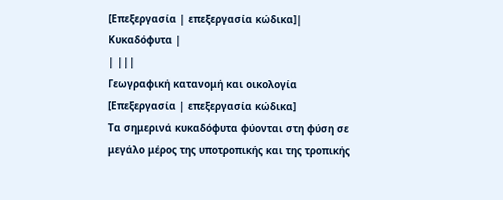[Επεξεργασία | επεξεργασία κώδικα]| Κυκαδόφυτα |
| |||
Γεωγραφική κατανομή και οικολογία
[Επεξεργασία | επεξεργασία κώδικα]
Τα σημερινά κυκαδόφυτα φύονται στη φύση σε μεγάλο μέρος της υποτροπικής και της τροπικής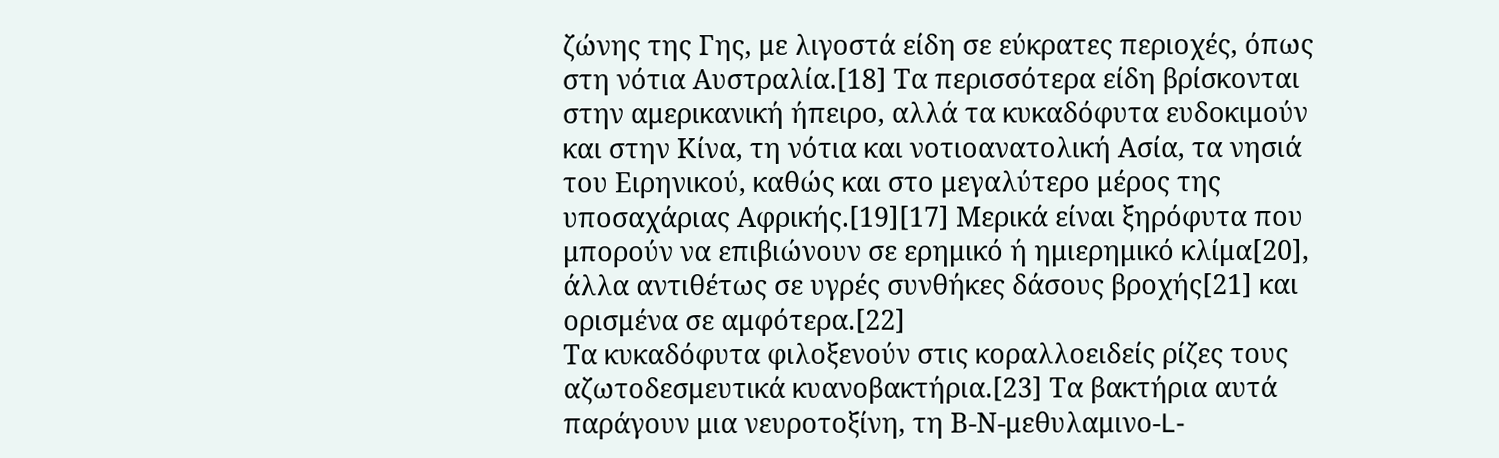ζώνης της Γης, με λιγοστά είδη σε εύκρατες περιοχές, όπως στη νότια Αυστραλία.[18] Τα περισσότερα είδη βρίσκονται στην αμερικανική ήπειρο, αλλά τα κυκαδόφυτα ευδοκιμούν και στην Κίνα, τη νότια και νοτιοανατολική Ασία, τα νησιά του Ειρηνικού, καθώς και στο μεγαλύτερο μέρος της υποσαχάριας Αφρικής.[19][17] Μερικά είναι ξηρόφυτα που μπορούν να επιβιώνουν σε ερημικό ή ημιερημικό κλίμα[20], άλλα αντιθέτως σε υγρές συνθήκες δάσους βροχής[21] και ορισμένα σε αμφότερα.[22]
Τα κυκαδόφυτα φιλοξενούν στις κοραλλοειδείς ρίζες τους αζωτοδεσμευτικά κυανοβακτήρια.[23] Τα βακτήρια αυτά παράγουν μια νευροτοξίνη, τη Β-Ν-μεθυλαμινο-L-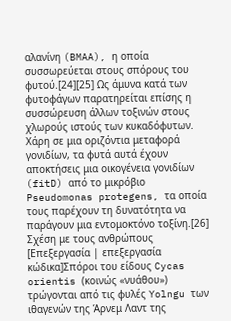αλανίνη (BMAA), η οποία συσσωρεύεται στους σπόρους του φυτού.[24][25] Ως άμυνα κατά των φυτοφάγων παρατηρείται επίσης η συσσώρευση άλλων τοξινών στους χλωρούς ιστούς των κυκαδόφυτων. Χάρη σε μια οριζόντια μεταφορά γονιδίων, τα φυτά αυτά έχουν αποκτήσεις μια οικογένεια γονιδίων (fitD) από το μικρόβιο Pseudomonas protegens, τα οποία τους παρέχουν τη δυνατότητα να παράγουν μια εντομοκτόνο τοξίνη.[26]
Σχέση με τους ανθρώπους
[Επεξεργασία | επεξεργασία κώδικα]Σπόροι του είδους Cycas orientis (κοινώς «νυάθου») τρώγονται από τις φυλές Yolngu των ιθαγενών της Άρνεμ Λαντ της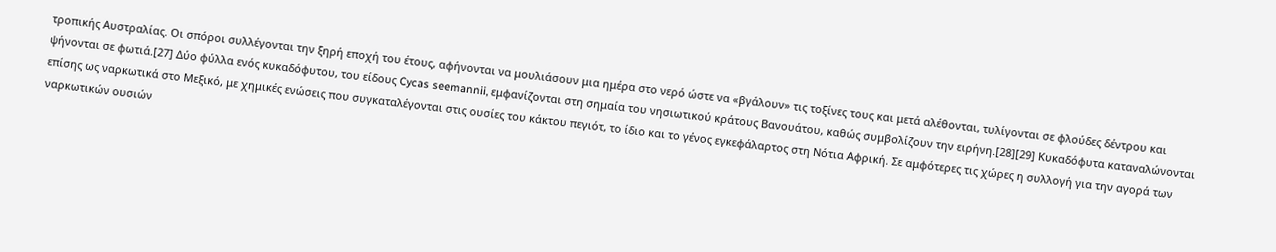τροπικής Αυστραλίας. Οι σπόροι συλλέγονται την ξηρή εποχή του έτους, αφήνονται να μουλιάσουν μια ημέρα στο νερό ώστε να «βγάλουν» τις τοξίνες τους και μετά αλέθονται, τυλίγονται σε φλούδες δέντρου και ψήνονται σε φωτιά.[27] Δύο φύλλα ενός κυκαδόφυτου, του είδους Cycas seemannii, εμφανίζονται στη σημαία του νησιωτικού κράτους Βανουάτου, καθώς συμβολίζουν την ειρήνη.[28][29] Κυκαδόφυτα καταναλώνονται επίσης ως ναρκωτικά στο Μεξικό, με χημικές ενώσεις που συγκαταλέγονται στις ουσίες του κάκτου πεγιότ, το ίδιο και το γένος εγκεφάλαρτος στη Νότια Αφρική. Σε αμφότερες τις χώρες η συλλογή για την αγορά των ναρκωτικών ουσιών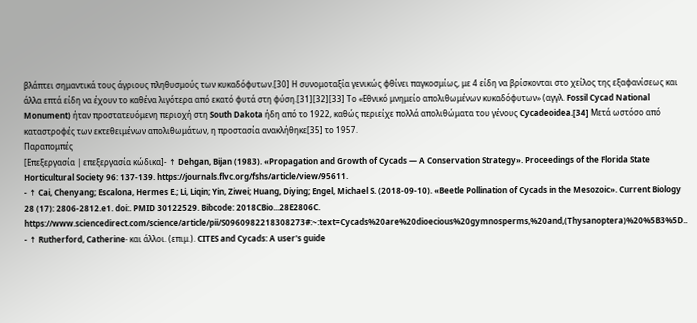βλάπτει σημαντικά τους άγριους πληθυσμούς των κυκαδόφυτων.[30] Η συνομοταξία γενικώς φθίνει παγκοσμίως, με 4 είδη να βρίσκονται στο χείλος της εξαφανίσεως και άλλα επτά είδη να έχουν το καθένα λιγότερα από εκατό φυτά στη φύση.[31][32][33] Το «Εθνικό μνημείο απολιθωμένων κυκαδόφυτων» (αγγλ. Fossil Cycad National Monument) ήταν προστατευόμενη περιοχή στη South Dakota ήδη από το 1922, καθώς περιείχε πολλά απολιθώματα του γένους Cycadeoidea.[34] Μετά ωστόσο από καταστροφές των εκτεθειμένων απολιθωμάτων, η προστασία ανακλήθηκε[35] το 1957.
Παραπομπές
[Επεξεργασία | επεξεργασία κώδικα]- ↑ Dehgan, Bijan (1983). «Propagation and Growth of Cycads — A Conservation Strategy». Proceedings of the Florida State Horticultural Society 96: 137-139. https://journals.flvc.org/fshs/article/view/95611.
- ↑ Cai, Chenyang; Escalona, Hermes E.; Li, Liqin; Yin, Ziwei; Huang, Diying; Engel, Michael S. (2018-09-10). «Beetle Pollination of Cycads in the Mesozoic». Current Biology 28 (17): 2806-2812.e1. doi:. PMID 30122529. Bibcode: 2018CBio...28E2806C. https://www.sciencedirect.com/science/article/pii/S0960982218308273#:~:text=Cycads%20are%20dioecious%20gymnosperms,%20and,(Thysanoptera)%20%5B3%5D..
- ↑ Rutherford, Catherine· και άλλοι. (επιμ.). CITES and Cycads: A user's guide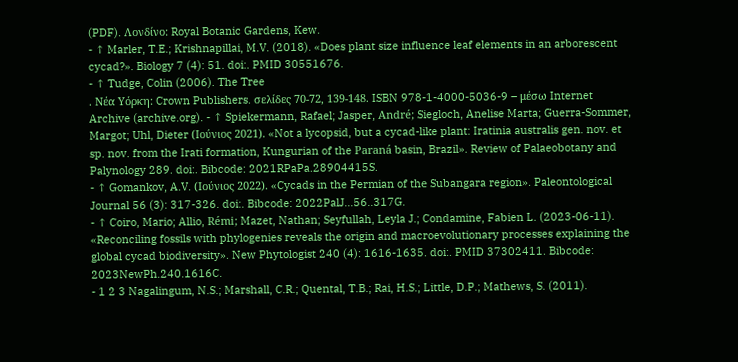(PDF). Λονδίνο: Royal Botanic Gardens, Kew.
- ↑ Marler, T.E.; Krishnapillai, M.V. (2018). «Does plant size influence leaf elements in an arborescent cycad?». Biology 7 (4): 51. doi:. PMID 30551676.
- ↑ Tudge, Colin (2006). The Tree
. Νέα Υόρκη: Crown Publishers. σελίδες 70-72, 139-148. ISBN 978-1-4000-5036-9 – μέσω Internet Archive (archive.org). - ↑ Spiekermann, Rafael; Jasper, André; Siegloch, Anelise Marta; Guerra-Sommer, Margot; Uhl, Dieter (Ιούνιος 2021). «Not a lycopsid, but a cycad-like plant: Iratinia australis gen. nov. et sp. nov. from the Irati formation, Kungurian of the Paraná basin, Brazil». Review of Palaeobotany and Palynology 289. doi:. Bibcode: 2021RPaPa.28904415S.
- ↑ Gomankov, A.V. (Ιούνιος 2022). «Cycads in the Permian of thе Subangara region». Paleontological Journal 56 (3): 317-326. doi:. Bibcode: 2022PalJ...56..317G.
- ↑ Coiro, Mario; Allio, Rémi; Mazet, Nathan; Seyfullah, Leyla J.; Condamine, Fabien L. (2023-06-11). «Reconciling fossils with phylogenies reveals the origin and macroevolutionary processes explaining the global cycad biodiversity». New Phytologist 240 (4): 1616-1635. doi:. PMID 37302411. Bibcode: 2023NewPh.240.1616C.
- 1 2 3 Nagalingum, N.S.; Marshall, C.R.; Quental, T.B.; Rai, H.S.; Little, D.P.; Mathews, S. (2011).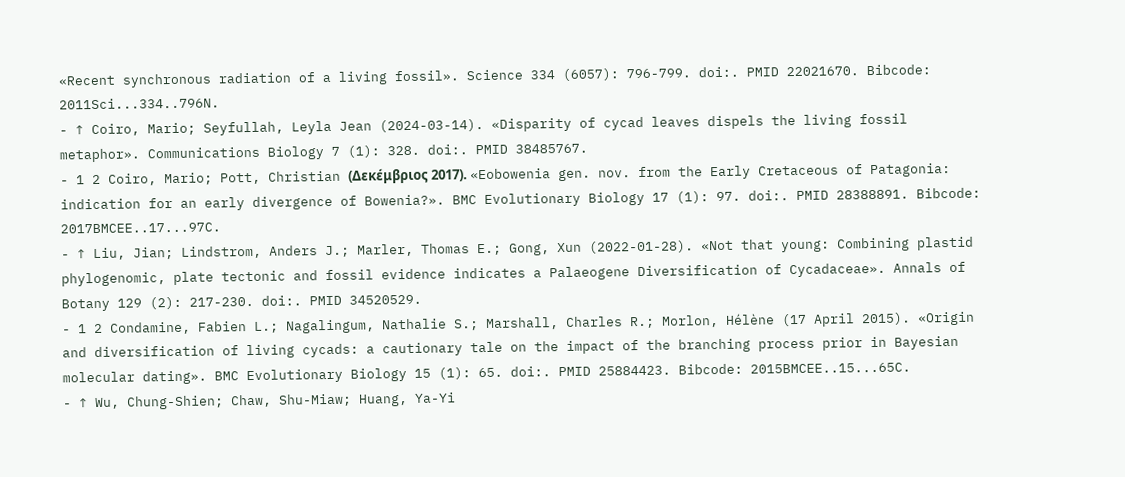«Recent synchronous radiation of a living fossil». Science 334 (6057): 796-799. doi:. PMID 22021670. Bibcode: 2011Sci...334..796N.
- ↑ Coiro, Mario; Seyfullah, Leyla Jean (2024-03-14). «Disparity of cycad leaves dispels the living fossil metaphor». Communications Biology 7 (1): 328. doi:. PMID 38485767.
- 1 2 Coiro, Mario; Pott, Christian (Δεκέμβριος 2017). «Eobowenia gen. nov. from the Early Cretaceous of Patagonia: indication for an early divergence of Bowenia?». BMC Evolutionary Biology 17 (1): 97. doi:. PMID 28388891. Bibcode: 2017BMCEE..17...97C.
- ↑ Liu, Jian; Lindstrom, Anders J.; Marler, Thomas E.; Gong, Xun (2022-01-28). «Not that young: Combining plastid phylogenomic, plate tectonic and fossil evidence indicates a Palaeogene Diversification of Cycadaceae». Annals of Botany 129 (2): 217-230. doi:. PMID 34520529.
- 1 2 Condamine, Fabien L.; Nagalingum, Nathalie S.; Marshall, Charles R.; Morlon, Hélène (17 April 2015). «Origin and diversification of living cycads: a cautionary tale on the impact of the branching process prior in Bayesian molecular dating». BMC Evolutionary Biology 15 (1): 65. doi:. PMID 25884423. Bibcode: 2015BMCEE..15...65C.
- ↑ Wu, Chung-Shien; Chaw, Shu-Miaw; Huang, Ya-Yi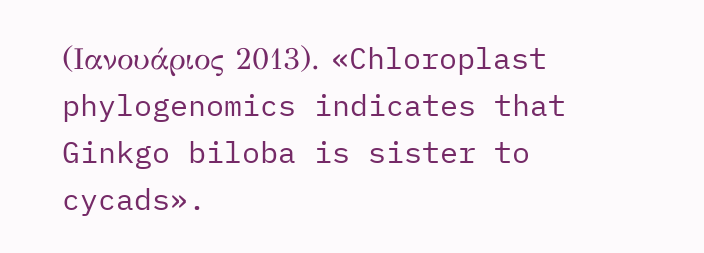(Ιανουάριος 2013). «Chloroplast phylogenomics indicates that Ginkgo biloba is sister to cycads».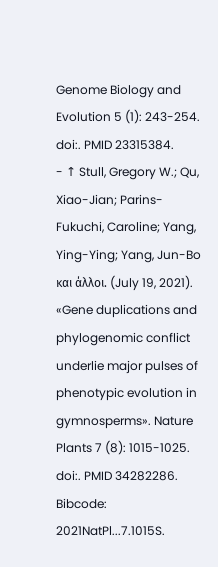Genome Biology and Evolution 5 (1): 243-254. doi:. PMID 23315384.
- ↑ Stull, Gregory W.; Qu, Xiao-Jian; Parins-Fukuchi, Caroline; Yang, Ying-Ying; Yang, Jun-Bo και άλλοι. (July 19, 2021). «Gene duplications and phylogenomic conflict underlie major pulses of phenotypic evolution in gymnosperms». Nature Plants 7 (8): 1015-1025. doi:. PMID 34282286. Bibcode: 2021NatPl...7.1015S.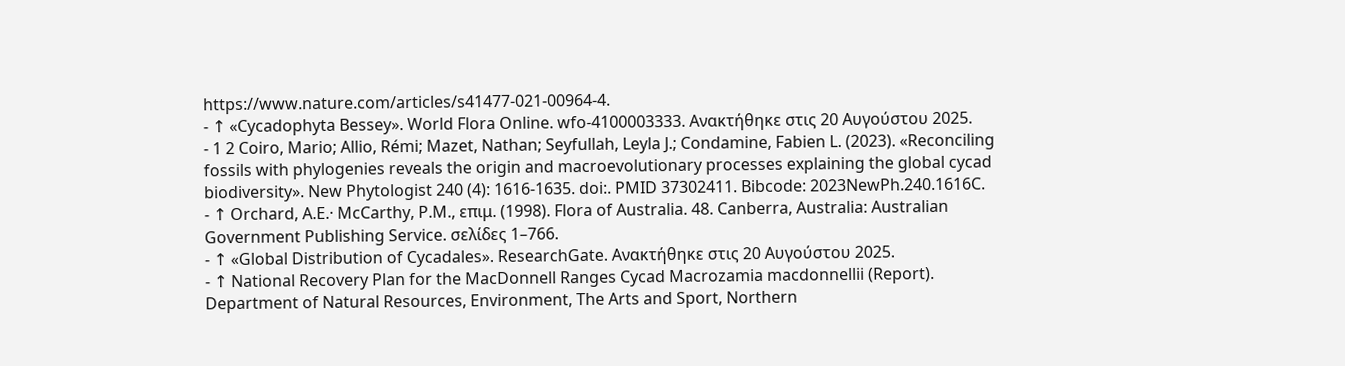https://www.nature.com/articles/s41477-021-00964-4.
- ↑ «Cycadophyta Bessey». World Flora Online. wfo-4100003333. Ανακτήθηκε στις 20 Αυγούστου 2025.
- 1 2 Coiro, Mario; Allio, Rémi; Mazet, Nathan; Seyfullah, Leyla J.; Condamine, Fabien L. (2023). «Reconciling fossils with phylogenies reveals the origin and macroevolutionary processes explaining the global cycad biodiversity». New Phytologist 240 (4): 1616-1635. doi:. PMID 37302411. Bibcode: 2023NewPh.240.1616C.
- ↑ Orchard, A.E.· McCarthy, P.M., επιμ. (1998). Flora of Australia. 48. Canberra, Australia: Australian Government Publishing Service. σελίδες 1–766.
- ↑ «Global Distribution of Cycadales». ResearchGate. Ανακτήθηκε στις 20 Αυγούστου 2025.
- ↑ National Recovery Plan for the MacDonnell Ranges Cycad Macrozamia macdonnellii (Report). Department of Natural Resources, Environment, The Arts and Sport, Northern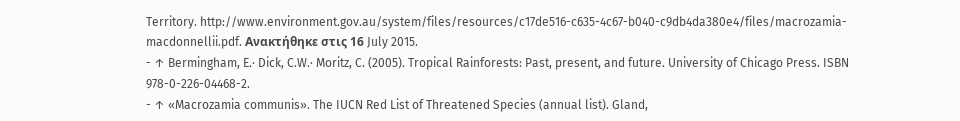Territory. http://www.environment.gov.au/system/files/resources/c17de516-c635-4c67-b040-c9db4da380e4/files/macrozamia-macdonnellii.pdf. Ανακτήθηκε στις 16 July 2015.
- ↑ Bermingham, E.· Dick, C.W.· Moritz, C. (2005). Tropical Rainforests: Past, present, and future. University of Chicago Press. ISBN 978-0-226-04468-2.
- ↑ «Macrozamia communis». The IUCN Red List of Threatened Species (annual list). Gland,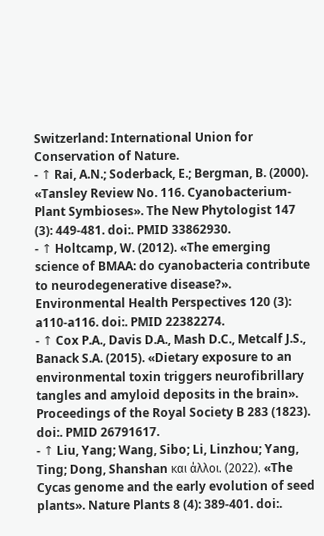Switzerland: International Union for Conservation of Nature.
- ↑ Rai, A.N.; Soderback, E.; Bergman, B. (2000). «Tansley Review No. 116. Cyanobacterium-Plant Symbioses». The New Phytologist 147 (3): 449-481. doi:. PMID 33862930.
- ↑ Holtcamp, W. (2012). «The emerging science of BMAA: do cyanobacteria contribute to neurodegenerative disease?». Environmental Health Perspectives 120 (3): a110-a116. doi:. PMID 22382274.
- ↑ Cox P.A., Davis D.A., Mash D.C., Metcalf J.S., Banack S.A. (2015). «Dietary exposure to an environmental toxin triggers neurofibrillary tangles and amyloid deposits in the brain». Proceedings of the Royal Society B 283 (1823). doi:. PMID 26791617.
- ↑ Liu, Yang; Wang, Sibo; Li, Linzhou; Yang, Ting; Dong, Shanshan και άλλοι. (2022). «The Cycas genome and the early evolution of seed plants». Nature Plants 8 (4): 389-401. doi:.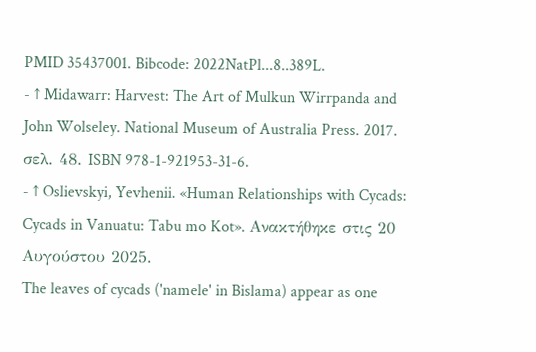PMID 35437001. Bibcode: 2022NatPl...8..389L.
- ↑ Midawarr: Harvest: The Art of Mulkun Wirrpanda and John Wolseley. National Museum of Australia Press. 2017. σελ. 48. ISBN 978-1-921953-31-6.
- ↑ Oslievskyi, Yevhenii. «Human Relationships with Cycads: Cycads in Vanuatu: Tabu mo Kot». Ανακτήθηκε στις 20 Αυγούστου 2025.
The leaves of cycads ('namele' in Bislama) appear as one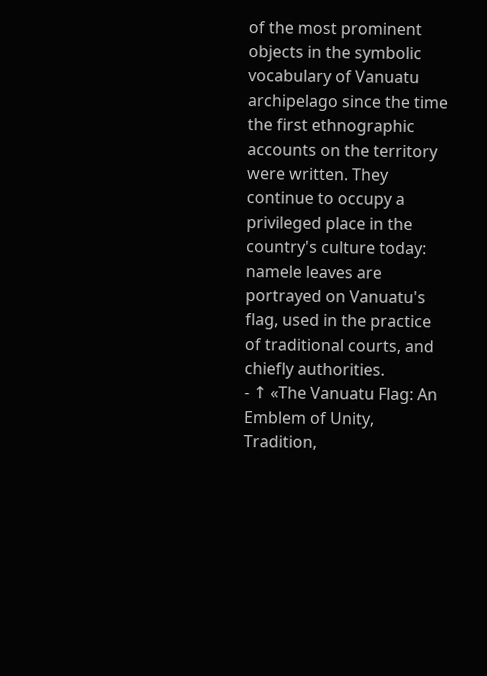of the most prominent objects in the symbolic vocabulary of Vanuatu archipelago since the time the first ethnographic accounts on the territory were written. They continue to occupy a privileged place in the country's culture today: namele leaves are portrayed on Vanuatu's flag, used in the practice of traditional courts, and chiefly authorities.
- ↑ «The Vanuatu Flag: An Emblem of Unity, Tradition,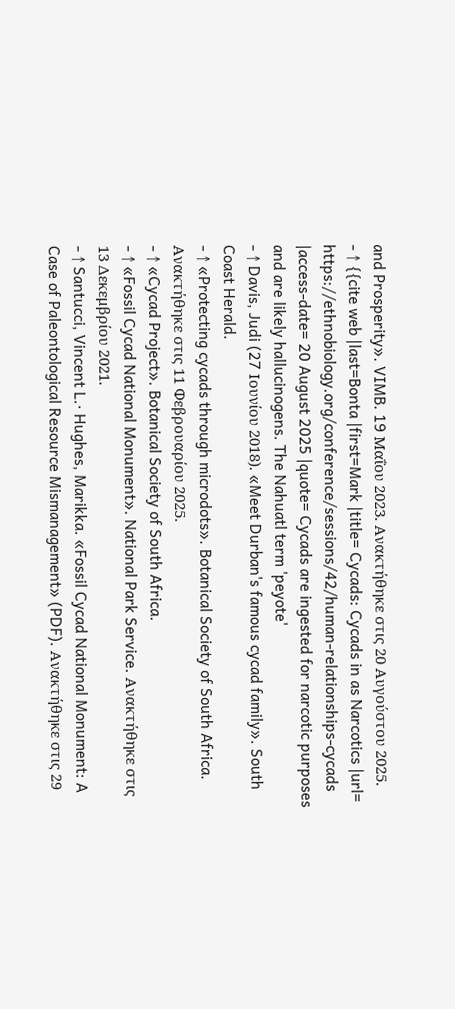and Prosperity». VIMB. 19 Μαΐου 2023. Ανακτήθηκε στις 20 Αυγούστου 2025.
- ↑ {{cite web |last=Bonta |first=Mark |title= Cycads: Cycads in as Narcotics |url= https://ethnobiology.org/conference/sessions/42/human-relationships-cycads |access-date= 20 August 2025 |quote= Cycads are ingested for narcotic purposes and are likely hallucinogens. The Nahuatl term 'peyote'
- ↑ Davis, Judi (27 Ιουνίου 2018). «Meet Durban's famous cycad family». South Coast Herald.
- ↑ «Protecting cycads through microdots». Botanical Society of South Africa. Ανακτήθηκε στις 11 Φεβρουαρίου 2025.
- ↑ «Cycad Project». Botanical Society of South Africa.
- ↑ «Fossil Cycad National Monument». National Park Service. Ανακτήθηκε στις 13 Δεκεμβρίου 2021.
- ↑ Santucci, Vincent L.· Hughes, Marikka. «Fossil Cycad National Monument: A Case of Paleontological Resource Mismanagement» (PDF). Ανακτήθηκε στις 29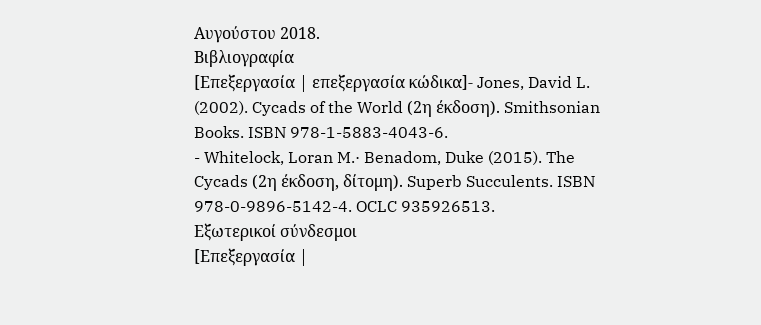Αυγούστου 2018.
Βιβλιογραφία
[Επεξεργασία | επεξεργασία κώδικα]- Jones, David L. (2002). Cycads of the World (2η έκδοση). Smithsonian Books. ISBN 978-1-5883-4043-6.
- Whitelock, Loran M.· Benadom, Duke (2015). The Cycads (2η έκδοση, δίτομη). Superb Succulents. ISBN 978-0-9896-5142-4. OCLC 935926513.
Εξωτερικοί σύνδεσμοι
[Επεξεργασία |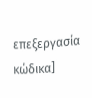επεξεργασία κώδικα]